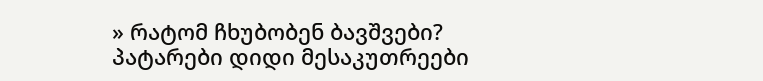» რატომ ჩხუბობენ ბავშვები?
პატარები დიდი მესაკუთრეები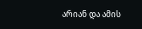არიან და ამის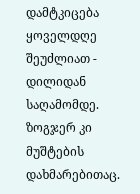დამტკიცება ყოველდღე შეუძლიათ - დილიდან საღამომდე. ზოგჯერ კი მუშტების დახმარებითაც.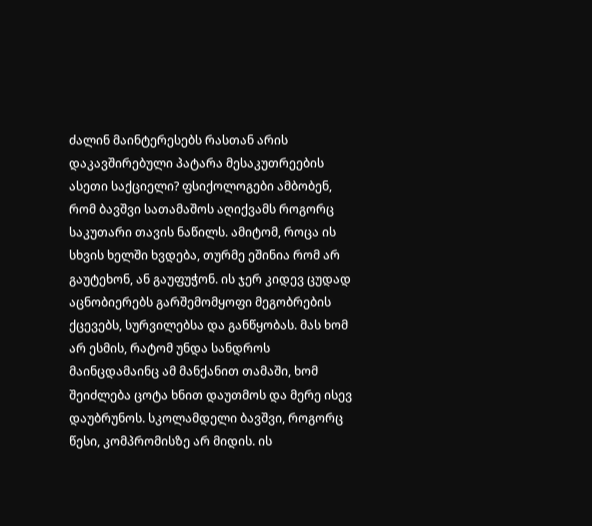ძალინ მაინტერესებს რასთან არის დაკავშირებული პატარა მესაკუთრეების ასეთი საქციელი? ფსიქოლოგები ამბობენ, რომ ბავშვი სათამაშოს აღიქვამს როგორც საკუთარი თავის ნაწილს. ამიტომ, როცა ის სხვის ხელში ხვდება, თურმე ეშინია რომ არ გაუტეხონ, ან გაუფუჭონ. ის ჯერ კიდევ ცუდად აცნობიერებს გარშემომყოფი მეგობრების ქცევებს, სურვილებსა და განწყობას. მას ხომ არ ესმის, რატომ უნდა სანდროს მაინცდამაინც ამ მანქანით თამაში, ხომ შეიძლება ცოტა ხნით დაუთმოს და მერე ისევ დაუბრუნოს. სკოლამდელი ბავშვი, როგორც წესი, კომპრომისზე არ მიდის. ის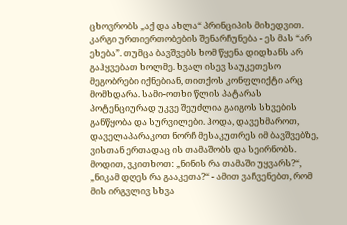ცხოვრობს „აქ და ახლა“ პრინციპის მიხედვით. კარგი ურთიერთობების შენარჩუნება - ეს მას “არ ეხება”. თუმცა ბავშვებს ხომ წყენა დიდხანს არ გაჰყვებათ ხოლმე. ხვალ ისევ საუკეთესო მეგობრები იქნებიან, თითქოს კონფლიქტი არც მომხდარა. სამი-ოთხი წლის პატარას პოტენციურად უკვე შეუძლია გაიგოს სხვების განწყობა და სურვილები. ჰოდა, დავეხმაროთ, დაველაპარაკოთ ნორჩ მესაკუთრეს იმ ბავშვებზე, ვისთან ერთადაც ის თამაშობს და სეირნობს. მოდით, ვკითხოთ: „ნინის რა თამაში უყვარს?“, „ნიკამ დღეს რა გააკეთა?“ - ამით ვაჩვენებთ, რომ მის ირგვლივ სხვა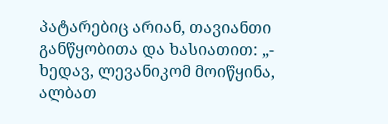პატარებიც არიან, თავიანთი განწყობითა და ხასიათით: „- ხედავ, ლევანიკომ მოიწყინა, ალბათ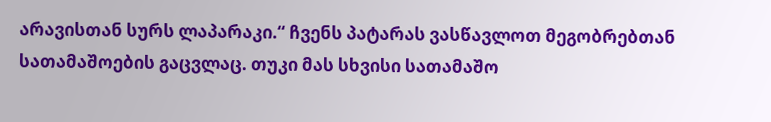არავისთან სურს ლაპარაკი.“ ჩვენს პატარას ვასწავლოთ მეგობრებთან სათამაშოების გაცვლაც. თუკი მას სხვისი სათამაშო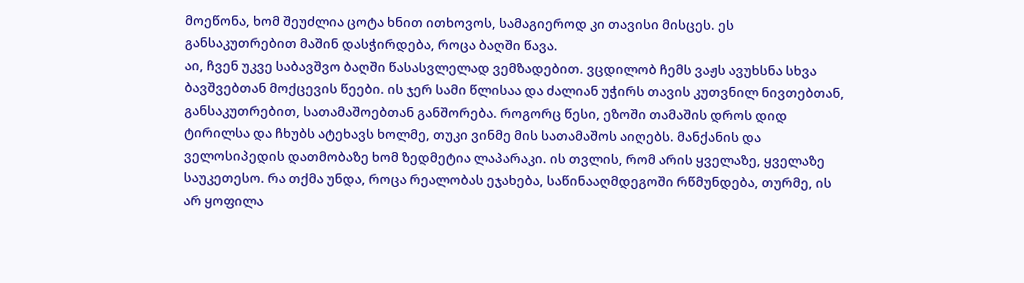მოეწონა, ხომ შეუძლია ცოტა ხნით ითხოვოს, სამაგიეროდ კი თავისი მისცეს. ეს განსაკუთრებით მაშინ დასჭირდება, როცა ბაღში წავა.
აი, ჩვენ უკვე საბავშვო ბაღში წასასვლელად ვემზადებით. ვცდილობ ჩემს ვაჟს ავუხსნა სხვა ბავშვებთან მოქცევის წეები. ის ჯერ სამი წლისაა და ძალიან უჭირს თავის კუთვნილ ნივთებთან, განსაკუთრებით, სათამაშოებთან განშორება. როგორც წესი, ეზოში თამაშის დროს დიდ ტირილსა და ჩხუბს ატეხავს ხოლმე, თუკი ვინმე მის სათამაშოს აიღებს. მანქანის და ველოსიპედის დათმობაზე ხომ ზედმეტია ლაპარაკი. ის თვლის, რომ არის ყველაზე, ყველაზე საუკეთესო. რა თქმა უნდა, როცა რეალობას ეჯახება, საწინააღმდეგოში რწმუნდება, თურმე, ის არ ყოფილა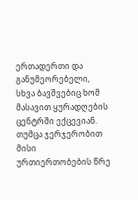ერთადერთი და განუმეორებელი, სხვა ბავშვებიც ხომ მასავით ყურადღების ცენტრში ექცევიან. თუმცა ჯერჯერობით მისი ურთიერთობების წრე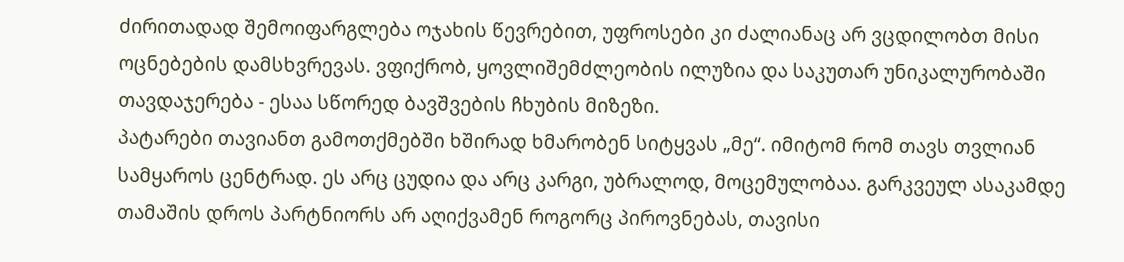ძირითადად შემოიფარგლება ოჯახის წევრებით, უფროსები კი ძალიანაც არ ვცდილობთ მისი ოცნებების დამსხვრევას. ვფიქრობ, ყოვლიშემძლეობის ილუზია და საკუთარ უნიკალურობაში თავდაჯერება - ესაა სწორედ ბავშვების ჩხუბის მიზეზი.
პატარები თავიანთ გამოთქმებში ხშირად ხმარობენ სიტყვას „მე“. იმიტომ რომ თავს თვლიან სამყაროს ცენტრად. ეს არც ცუდია და არც კარგი, უბრალოდ, მოცემულობაა. გარკვეულ ასაკამდე თამაშის დროს პარტნიორს არ აღიქვამენ როგორც პიროვნებას, თავისი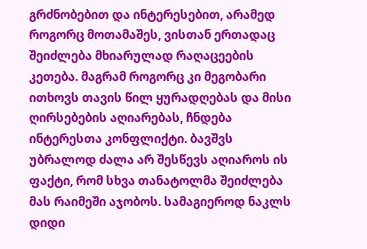გრძნობებით და ინტერესებით, არამედ როგორც მოთამაშეს, ვისთან ერთადაც შეიძლება მხიარულად რაღაცეების კეთება. მაგრამ როგორც კი მეგობარი ითხოვს თავის წილ ყურადღებას და მისი ღირსებების აღიარებას, ჩნდება ინტერესთა კონფლიქტი. ბავშვს უბრალოდ ძალა არ შესწევს აღიაროს ის ფაქტი, რომ სხვა თანატოლმა შეიძლება მას რაიმეში აჯობოს. სამაგიეროდ ნაკლს დიდი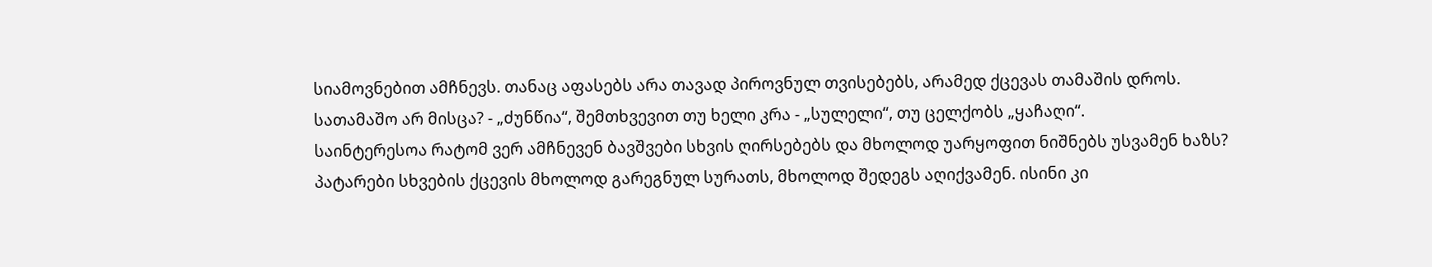სიამოვნებით ამჩნევს. თანაც აფასებს არა თავად პიროვნულ თვისებებს, არამედ ქცევას თამაშის დროს. სათამაშო არ მისცა? - „ძუნწია“, შემთხვევით თუ ხელი კრა - „სულელი“, თუ ცელქობს „ყაჩაღი“.
საინტერესოა რატომ ვერ ამჩნევენ ბავშვები სხვის ღირსებებს და მხოლოდ უარყოფით ნიშნებს უსვამენ ხაზს? პატარები სხვების ქცევის მხოლოდ გარეგნულ სურათს, მხოლოდ შედეგს აღიქვამენ. ისინი კი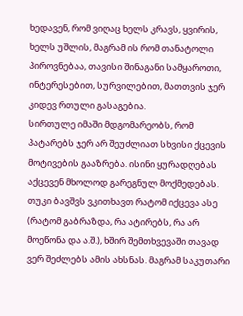ხედავენ, რომ ვიღაც ხელს კრავს, ყვირის, ხელს უშლის, მაგრამ ის რომ თანატოლი პიროვნებაა, თავისი შინაგანი სამყაროთი, ინტერესებით, სურვილებით, მათთვის ჯერ კიდევ რთული გასაგებია.
სირთულე იმაში მდგომარეობს, რომ პატარებს ჯერ არ შეუძლიათ სხვისი ქცევის მოტივების გააზრება. ისინი ყურადღებას აქცევენ მხოლოდ გარეგნულ მოქმედებას. თუკი ბავშვს ვკითხავთ რატომ იქცევა ასე (რატომ გაბრაზდა, რა ატირებს, რა არ მოეწონა და ა.შ.), ხშირ შემთხვევაში თავად ვერ შეძლებს ამის ახსნას. მაგრამ საკუთარი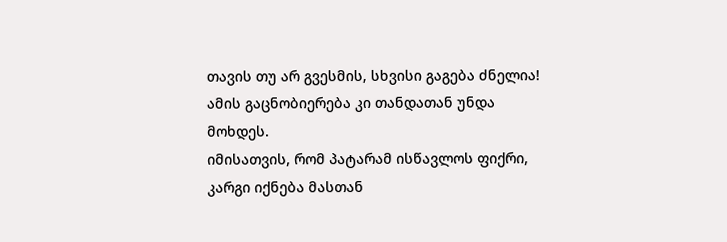თავის თუ არ გვესმის, სხვისი გაგება ძნელია! ამის გაცნობიერება კი თანდათან უნდა მოხდეს.
იმისათვის, რომ პატარამ ისწავლოს ფიქრი, კარგი იქნება მასთან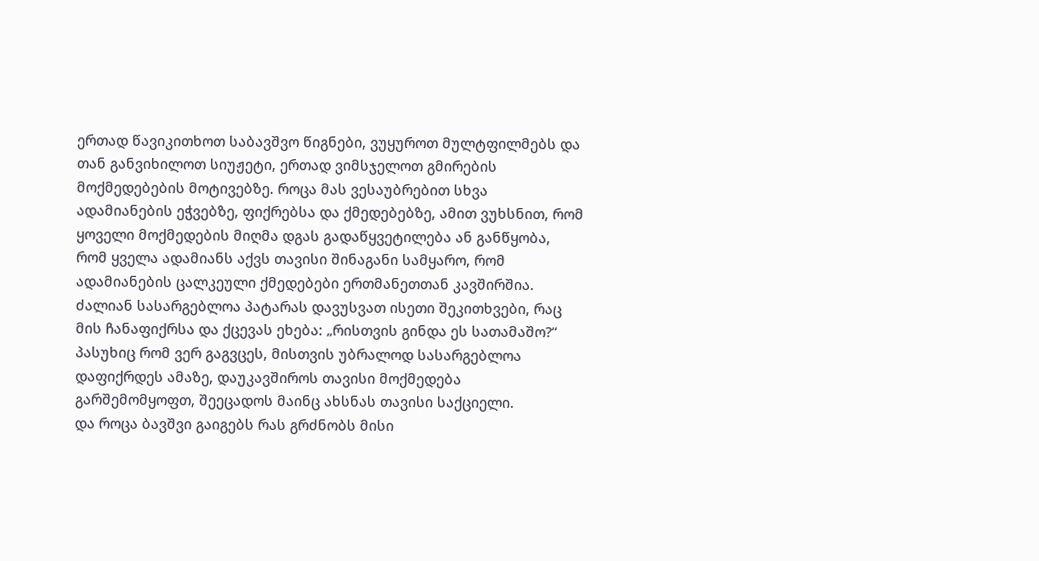ერთად წავიკითხოთ საბავშვო წიგნები, ვუყუროთ მულტფილმებს და თან განვიხილოთ სიუჟეტი, ერთად ვიმსჯელოთ გმირების მოქმედებების მოტივებზე. როცა მას ვესაუბრებით სხვა ადამიანების ეჭვებზე, ფიქრებსა და ქმედებებზე, ამით ვუხსნით, რომ ყოველი მოქმედების მიღმა დგას გადაწყვეტილება ან განწყობა, რომ ყველა ადამიანს აქვს თავისი შინაგანი სამყარო, რომ ადამიანების ცალკეული ქმედებები ერთმანეთთან კავშირშია. ძალიან სასარგებლოა პატარას დავუსვათ ისეთი შეკითხვები, რაც მის ჩანაფიქრსა და ქცევას ეხება: „რისთვის გინდა ეს სათამაშო?“ პასუხიც რომ ვერ გაგვცეს, მისთვის უბრალოდ სასარგებლოა დაფიქრდეს ამაზე, დაუკავშიროს თავისი მოქმედება გარშემომყოფთ, შეეცადოს მაინც ახსნას თავისი საქციელი.
და როცა ბავშვი გაიგებს რას გრძნობს მისი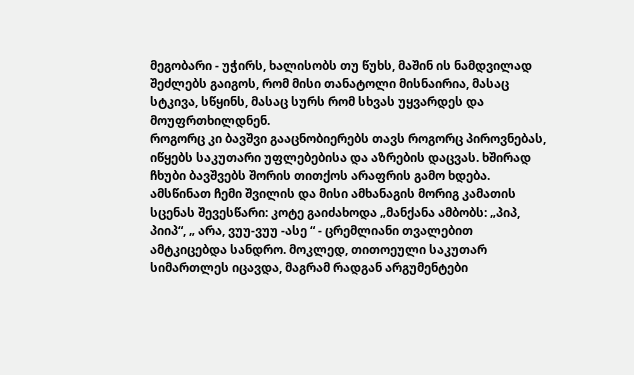მეგობარი - უჭირს, ხალისობს თუ წუხს, მაშინ ის ნამდვილად შეძლებს გაიგოს, რომ მისი თანატოლი მისნაირია, მასაც სტკივა, სწყინს, მასაც სურს რომ სხვას უყვარდეს და მოუფრთხილდნენ.
როგორც კი ბავშვი გააცნობიერებს თავს როგორც პიროვნებას, იწყებს საკუთარი უფლებებისა და აზრების დაცვას. ხშირად ჩხუბი ბავშვებს შორის თითქოს არაფრის გამო ხდება.
ამსწინათ ჩემი შვილის და მისი ამხანაგის მორიგ კამათის სცენას შევესწარი: კოტე გაიძახოდა „მანქანა ამბობს: „პიპ, პიიპ“, „ არა, ვუუ-ვუუ -ასე “ - ცრემლიანი თვალებით ამტკიცებდა სანდრო. მოკლედ, თითოეული საკუთარ სიმართლეს იცავდა, მაგრამ რადგან არგუმენტები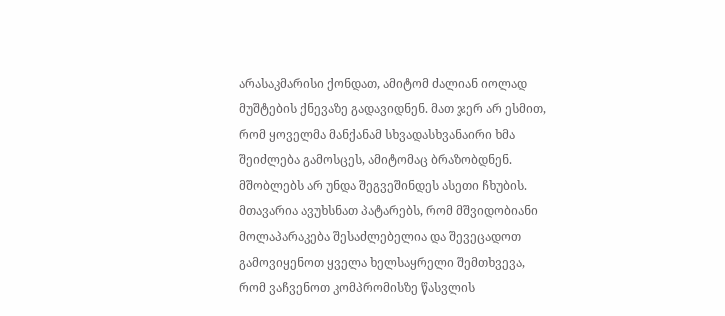არასაკმარისი ქონდათ, ამიტომ ძალიან იოლად მუშტების ქნევაზე გადავიდნენ. მათ ჯერ არ ესმით, რომ ყოველმა მანქანამ სხვადასხვანაირი ხმა შეიძლება გამოსცეს, ამიტომაც ბრაზობდნენ.
მშობლებს არ უნდა შეგვეშინდეს ასეთი ჩხუბის. მთავარია ავუხსნათ პატარებს, რომ მშვიდობიანი მოლაპარაკება შესაძლებელია და შევეცადოთ გამოვიყენოთ ყველა ხელსაყრელი შემთხვევა, რომ ვაჩვენოთ კომპრომისზე წასვლის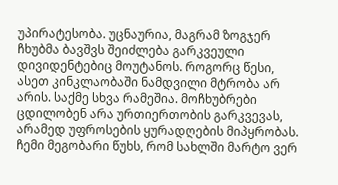უპირატესობა. უცნაურია, მაგრამ ზოგჯერ ჩხუბმა ბავშვს შეიძლება გარკვეული დივიდენტებიც მოუტანოს. როგორც წესი, ასეთ კინკლაობაში ნამდვილი მტრობა არ არის. საქმე სხვა რამეშია. მოჩხუბრები ცდილობენ არა ურთიერთობის გარკვევას, არამედ უფროსების ყურადღების მიპყრობას.
ჩემი მეგობარი წუხს, რომ სახლში მარტო ვერ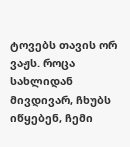ტოვებს თავის ორ ვაჟს. როცა სახლიდან მივდივარ, ჩხუბს იწყებენ, ჩემი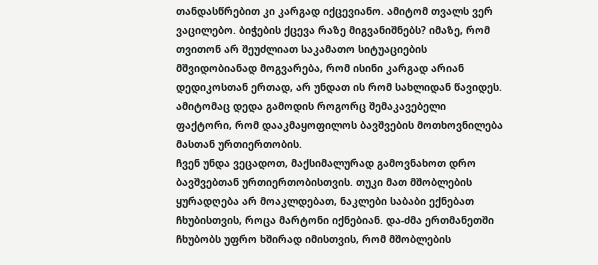თანდასწრებით კი კარგად იქცევიანო. ამიტომ თვალს ვერ ვაცილებო. ბიჭების ქცევა რაზე მიგვანიშნებს? იმაზე, რომ თვითონ არ შეუძლიათ საკამათო სიტუაციების მშვიდობიანად მოგვარება, რომ ისინი კარგად არიან დედიკოსთან ერთად, არ უნდათ ის რომ სახლიდან წავიდეს. ამიტომაც დედა გამოდის როგორც შემაკავებელი ფაქტორი, რომ დააკმაყოფილოს ბავშვების მოთხოვნილება მასთან ურთიერთობის.
ჩვენ უნდა ვეცადოთ, მაქსიმალურად გამოვნახოთ დრო ბავშვებთან ურთიერთობისთვის. თუკი მათ მშობლების ყურადღება არ მოაკლდებათ, ნაკლები საბაბი ექნებათ ჩხუბისთვის, როცა მარტონი იქნებიან. და-ძმა ერთმანეთში ჩხუბობს უფრო ხშირად იმისთვის, რომ მშობლების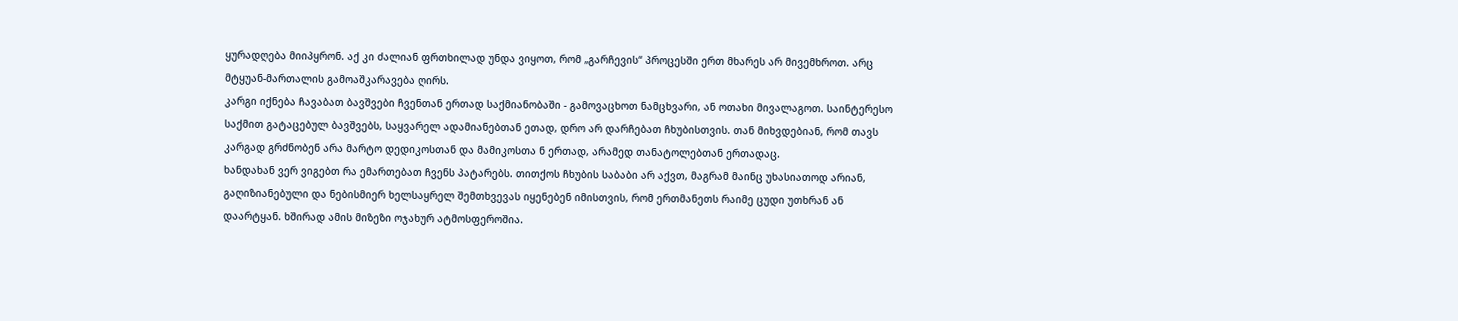ყურადღება მიიპყრონ. აქ კი ძალიან ფრთხილად უნდა ვიყოთ, რომ „გარჩევის“ პროცესში ერთ მხარეს არ მივემხროთ. არც მტყუან-მართალის გამოაშკარავება ღირს.
კარგი იქნება ჩავაბათ ბავშვები ჩვენთან ერთად საქმიანობაში - გამოვაცხოთ ნამცხვარი, ან ოთახი მივალაგოთ. საინტერესო საქმით გატაცებულ ბავშვებს, საყვარელ ადამიანებთან ეთად, დრო არ დარჩებათ ჩხუბისთვის. თან მიხვდებიან, რომ თავს კარგად გრძნობენ არა მარტო დედიკოსთან და მამიკოსთა ნ ერთად, არამედ თანატოლებთან ერთადაც.
ხანდახან ვერ ვიგებთ რა ემართებათ ჩვენს პატარებს. თითქოს ჩხუბის საბაბი არ აქვთ, მაგრამ მაინც უხასიათოდ არიან, გაღიზიანებული და ნებისმიერ ხელსაყრელ შემთხვევას იყენებენ იმისთვის, რომ ერთმანეთს რაიმე ცუდი უთხრან ან დაარტყან. ხშირად ამის მიზეზი ოჯახურ ატმოსფეროშია.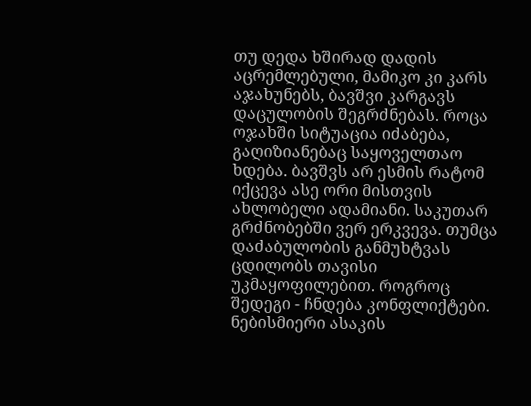თუ დედა ხშირად დადის აცრემლებული, მამიკო კი კარს აჯახუნებს, ბავშვი კარგავს დაცულობის შეგრძნებას. როცა ოჯახში სიტუაცია იძაბება, გაღიზიანებაც საყოველთაო ხდება. ბავშვს არ ესმის რატომ იქცევა ასე ორი მისთვის ახლობელი ადამიანი. საკუთარ გრძნობებში ვერ ერკვევა. თუმცა დაძაბულობის განმუხტვას ცდილობს თავისი უკმაყოფილებით. როგროც შედეგი - ჩნდება კონფლიქტები.
ნებისმიერი ასაკის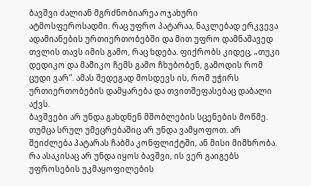ბავშვი ძალიან მგრძნობიარეა ოჯახური ატმოსფეროსადმი. რაც უფრო პატარაა, ნაკლებად ერკვევა ადამიანების ურთიერთობებში და მით უფრო დამნაშავედ თვლის თავს იმის გამო, რაც ხდება. ფიქრობს კიდეც, „თუკი დედიკო და მამიკო ჩემს გამო ჩხუბობენ, გამოდის რომ ცუდი ვარ“. ამას შედეგად მოსდევს ის, რომ უჭირს ურთიერთობების დამყარება და თვითშეფასებაც დაბალი აქვს.
ბავშვები არ უნდა გახდნენ მშობლების სცენების მოწმე. თუმცა სრულ უმეცრებაშიც არ უნდა ვამყოფოთ. არ შეიძლება პატარას ჩაბმა კონფლიქტში, ან მისი მიმხრობა. რა ასაკისაც არ უნდა იყოს ბავშვი, ის ვერ გაიგებს უფროსების უკმაყოფილების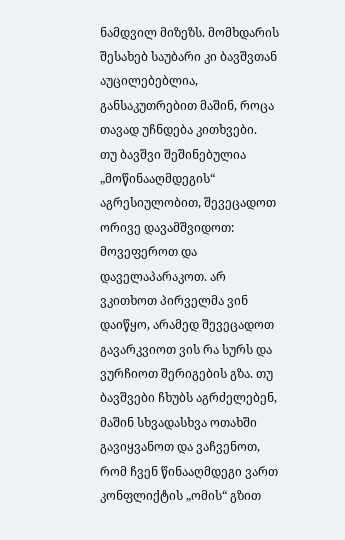ნამდვილ მიზეზს. მომხდარის შესახებ საუბარი კი ბავშვთან აუცილებებლია, განსაკუთრებით მაშინ, როცა თავად უჩნდება კითხვები.
თუ ბავშვი შეშინებულია „მოწინააღმდეგის“ აგრესიულობით, შევეცადოთ ორივე დავამშვიდოთ: მოვეფეროთ და დაველაპარაკოთ. არ ვკითხოთ პირველმა ვინ დაიწყო, არამედ შევეცადოთ გავარკვიოთ ვის რა სურს და ვურჩიოთ შერიგების გზა. თუ ბავშვები ჩხუბს აგრძელებენ, მაშინ სხვადასხვა ოთახში გავიყვანოთ და ვაჩვენოთ, რომ ჩვენ წინააღმდეგი ვართ კონფლიქტის „ომის“ გზით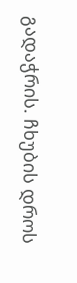გადაჭრის. ჩხუბის დროს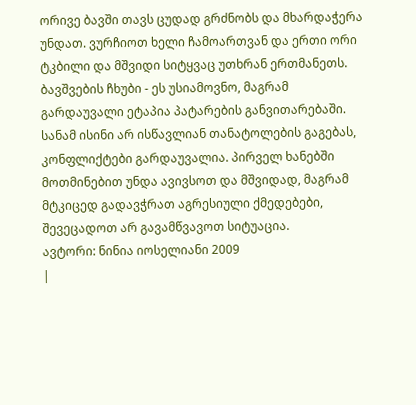ორივე ბავში თავს ცუდად გრძნობს და მხარდაჭერა უნდათ. ვურჩიოთ ხელი ჩამოართვან და ერთი ორი ტკბილი და მშვიდი სიტყვაც უთხრან ერთმანეთს.
ბავშვების ჩხუბი - ეს უსიამოვნო, მაგრამ გარდაუვალი ეტაპია პატარების განვითარებაში. სანამ ისინი არ ისწავლიან თანატოლების გაგებას, კონფლიქტები გარდაუვალია. პირველ ხანებში მოთმინებით უნდა ავივსოთ და მშვიდად, მაგრამ მტკიცედ გადავჭრათ აგრესიული ქმედებები, შევეცადოთ არ გავამწვავოთ სიტუაცია.
ავტორი: ნინია იოსელიანი 2009
|